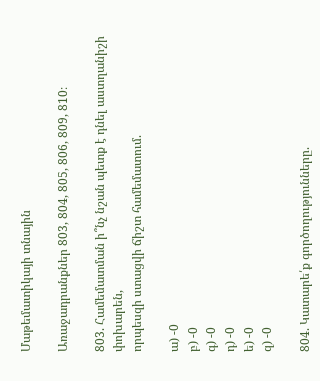Մաթեմատիկայի տնային

Առաջադրանքներ 803, 804, 805, 806, 809, 810։

803. Համեմատման ի՞նչ նշան պետք է դնել աստղանիշի փոխարեն,
որպեսզի ստացվի ճիշտ համեմատում.

ա) -0
բ) -0
գ) -0
դ) -0
ե) -0
զ) -0

804. Կատարե՛ք գործողությունները.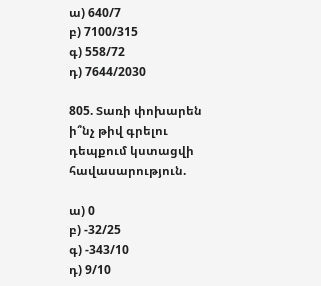ա) 640/7
բ) 7100/315
գ) 558/72
դ) 7644/2030

805. Տառի փոխարեն ի՞նչ թիվ գրելու դեպքում կստացվի հավասարություն.

ա) 0
բ) -32/25
գ) -343/10
դ) 9/10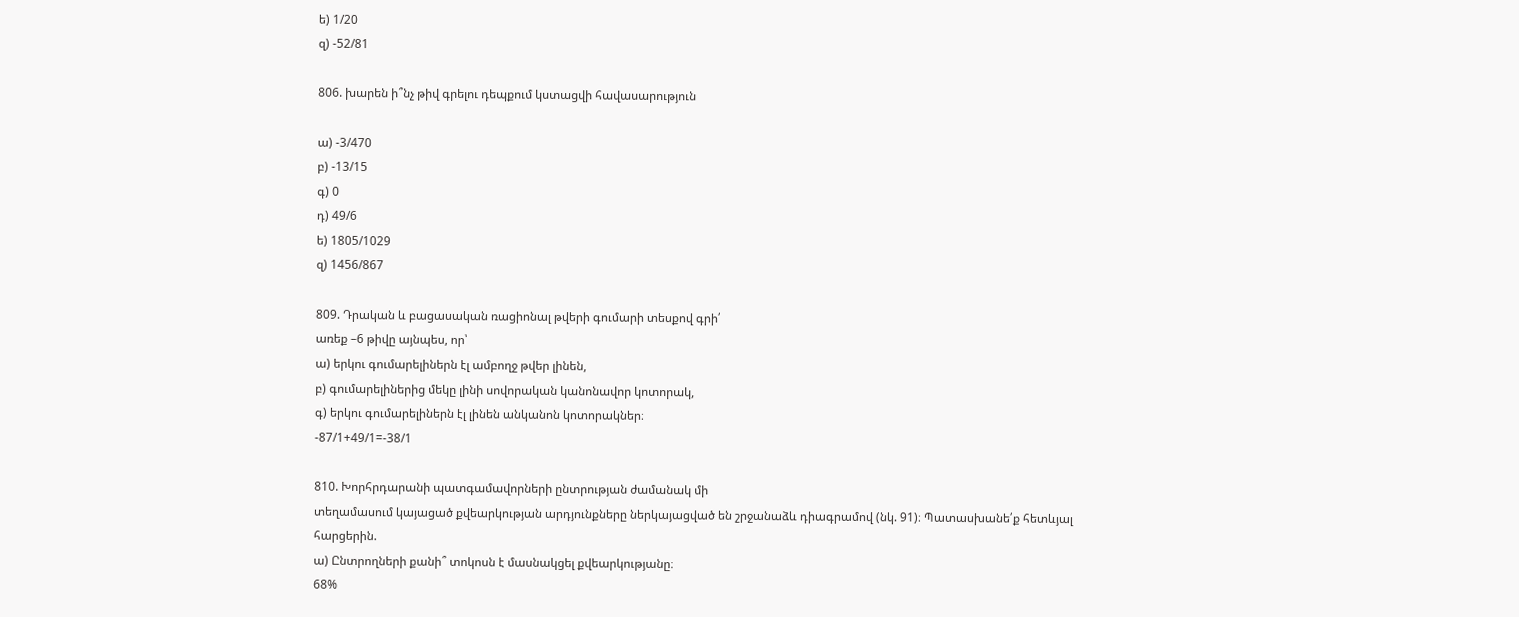ե) 1/20
զ) -52/81

806. խարեն ի՞նչ թիվ գրելու դեպքում կստացվի հավասարություն

ա) -3/470
բ) -13/15
գ) 0
դ) 49/6
ե) 1805/1029
զ) 1456/867

809. Դրական և բացասական ռացիոնալ թվերի գումարի տեսքով գրի՛
առեք –6 թիվը այնպես, որ՝
ա) երկու գումարելիներն էլ ամբողջ թվեր լինեն,
բ) գումարելիներից մեկը լինի սովորական կանոնավոր կոտորակ,
գ) երկու գումարելիներն էլ լինեն անկանոն կոտորակներ։
-87/1+49/1=-38/1

810. Խորհրդարանի պատգամավորների ընտրության ժամանակ մի
տեղամասում կայացած քվեարկության արդյունքները ներկայացված են շրջանաձև դիագրամով (նկ. 91)։ Պատասխանե՛ք հետևյալ
հարցերին.
ա) Ընտրողների քանի՞ տոկոսն է մասնակցել քվեարկությանը։
68%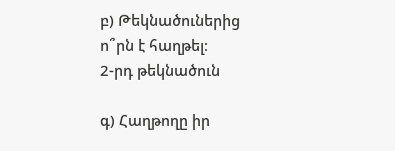բ) Թեկնածուներից ո՞րն է հաղթել։
2-րդ թեկնածուն

գ) Հաղթողը իր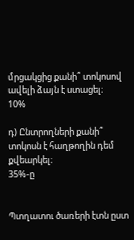մրցակցից քանի՞ տոկոսով ավելի ձայն է ստացել։
10%

դ) Ընտրողների քանի՞ տոկոսն է հաղթողին դեմ քվեարկել։
35%-ը


Պտղատու ծառերի էտն ըստ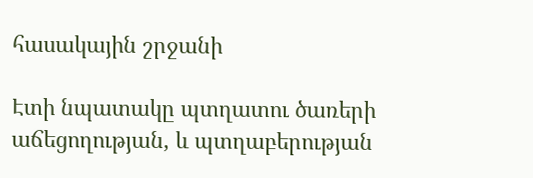հասակային շրջանի

Էտի նպատակը պտղատու ծառերի աճեցողության, և պտղաբերության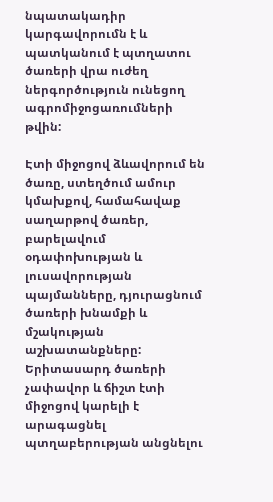նպատակադիր կարգավորումն է և պատկանում է պտղատու ծառերի վրա ուժեղ ներգործություն ունեցող ագրոմիջոցառումների թվին:

Էտի միջոցով ձևավորում են ծառը, ստեղծում ամուր կմախքով, համահավաք սաղարթով ծառեր, բարելավում օդափոխության և լուսավորության պայմանները, դյուրացնում ծառերի խնամքի և մշակության աշխատանքները: Երիտասարդ ծառերի չափավոր և ճիշտ էտի միջոցով կարելի է արագացնել պտղաբերության անցնելու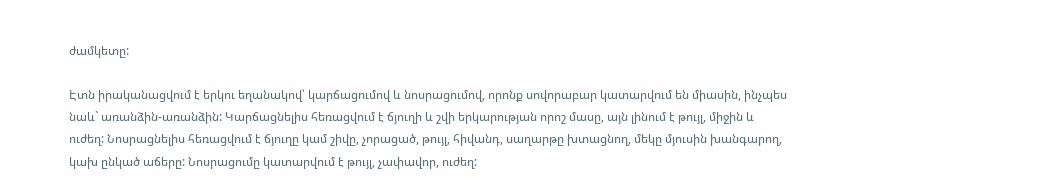ժամկետը:

Էտն իրականացվում է երկու եղանակով՝ կարճացումով և նոսրացումով, որոնք սովորաբար կատարվում են միասին, ինչպես նաև` առանձին-առանձին: Կարճացնելիս հեռացվում է ճյուղի և շվի երկարության որոշ մասը, այն լինում է թույլ, միջին և ուժեղ: Նոսրացնելիս հեռացվում է ճյուղը կամ շիվը, չորացած, թույլ, հիվանդ, սաղարթը խտացնող, մեկը մյուսին խանգարող, կախ ընկած աճերը: Նոսրացումը կատարվում է թույլ, չափավոր, ուժեղ: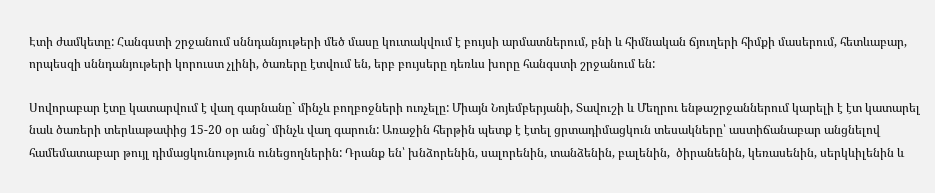Էտի ժամկետը: Հանգստի շրջանում սննդանյութերի մեծ մասը կուտակվում է բույսի արմատներում, բնի և հիմնական ճյուղերի հիմքի մասերում, հետևաբար, որպեսզի սննդանյութերի կորուստ չլինի, ծառերը էտվում են, երբ բույսերը դեռևս խորը հանգստի շրջանում են:

Սովորաբար էտը կատարվում է վաղ գարնանը` մինչև բողբոջների ուռչելը: Միայն Նոյեմբերյանի, Տավուշի և Մեղրու ենթաշրջաններում կարելի է էտ կատարել նաև ծառերի տերևաթափից 15-20 օր անց` մինչև վաղ գարուն: Առաջին հերթին պետք է էտել ցրտադիմացկուն տեսակները՝ աստիճանաբար անցնելով համեմատաբար թույլ դիմացկունություն ունեցողներին: Դրանք են՝ խնձորենին, սալորենին, տանձենին, բալենին,  ծիրանենին, կեռասենին, սերկևիլենին և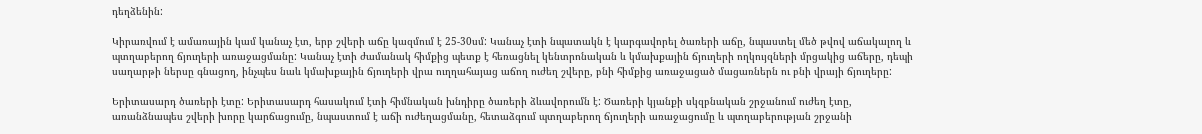դեղձենին:

Կիրառվում է ամառային կամ կանաչ էտ, երբ շվերի աճը կազմում է 25-30սմ: Կանաչ էտի նպատակն է կարգավորել ծառերի աճը, նպաստել մեծ թվով աճակալող և պտղաբերող ճյուղերի առաջացմանը: Կանաչ էտի ժամանակ հիմքից պետք է հեռացնել կենտրոնական և կմախքային ճյուղերի ողկույզների մրցակից աճերը, դեպի սաղարթի ներսը գնացող, ինչպես նաև կմախքային ճյուղերի վրա ուղղահայաց աճող ուժեղ շվերը, բնի հիմքից առաջացած մացառներն ու բնի վրայի ճյուղերը:

Երիտասարդ ծառերի էտը: Երիտասարդ հասակում էտի հիմնական խնդիրը ծառերի ձևավորումն է: Ծառերի կյանքի սկզբնական շրջանում ուժեղ էտը, առանձնապես շվերի խորը կարճացումը, նպաստում է աճի ուժեղացմանը, հետաձգում պտղաբերող ճյուղերի առաջացումը և պտղաբերության շրջանի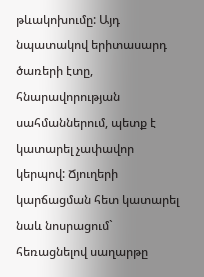թևակոխումը: Այդ նպատակով երիտասարդ ծառերի էտը, հնարավորության սահմաններում, պետք է կատարել չափավոր կերպով: Ճյուղերի կարճացման հետ կատարել նաև նոսրացում` հեռացնելով սաղարթը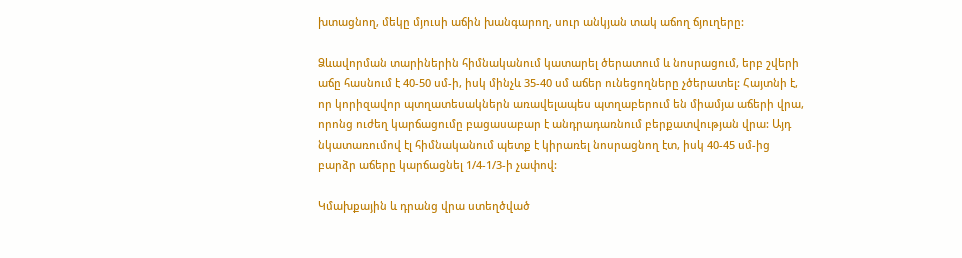խտացնող, մեկը մյուսի աճին խանգարող, սուր անկյան տակ աճող ճյուղերը:

Ձևավորման տարիներին հիմնականում կատարել ծերատում և նոսրացում, երբ շվերի աճը հասնում է 40-50 սմ-ի, իսկ մինչև 35-40 սմ աճեր ունեցողները չծերատել: Հայտնի է, որ կորիզավոր պտղատեսակներն առավելապես պտղաբերում են միամյա աճերի վրա, որոնց ուժեղ կարճացումը բացասաբար է անդրադառնում բերքատվության վրա: Այդ նկատառումով էլ հիմնականում պետք է կիրառել նոսրացնող էտ, իսկ 40-45 սմ-ից բարձր աճերը կարճացնել 1/4-1/3-ի չափով:

Կմախքային և դրանց վրա ստեղծված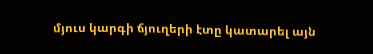մյուս կարգի ճյուղերի էտը կատարել այն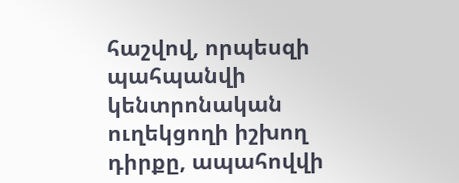հաշվով, որպեսզի պահպանվի կենտրոնական ուղեկցողի իշխող դիրքը, ապահովվի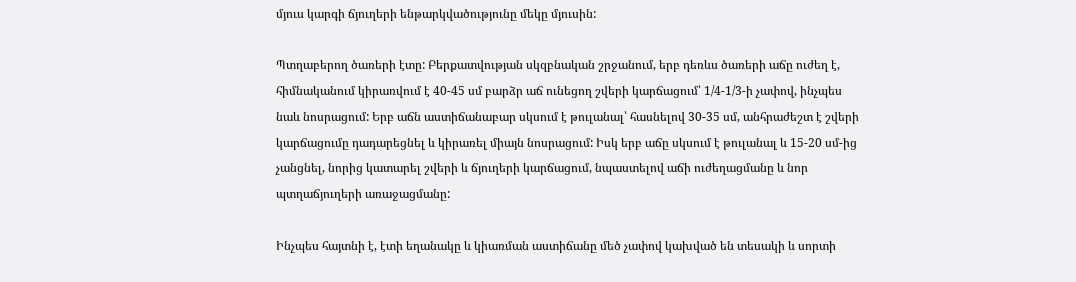մյուս կարգի ճյուղերի ենթարկվածությունը մեկը մյուսին:

Պտղաբերող ծառերի էտը: Բերքատվության սկզբնական շրջանում, երբ դեռևս ծառերի աճը ուժեղ է, հիմնականում կիրառվում է 40-45 սմ բարձր աճ ունեցող շվերի կարճացում՝ 1/4-1/3-ի չափով, ինչպես նաև նոսրացում: Երբ աճն աստիճանաբար սկսում է թուլանալ՝ հասնելով 30-35 սմ, անհրաժեշտ է շվերի կարճացումը դադարեցնել և կիրառել միայն նոսրացում: Իսկ երբ աճը սկսում է թուլանալ և 15-20 սմ-ից չանցնել, նորից կատարել շվերի և ճյուղերի կարճացում, նպաստելով աճի ուժեղացմանը և նոր պտղաճյուղերի առաջացմանը:

Ինչպես հայտնի է, էտի եղանակը և կիառման աստիճանը մեծ չափով կախված են տեսակի և սորտի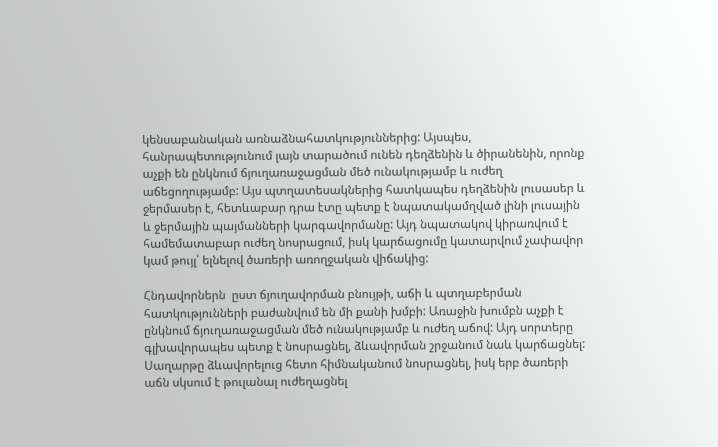կենսաբանական առնաձնահատկություններից: Այսպես, հանրապետությունում լայն տարածում ունեն դեղձենին և ծիրանենին, որոնք աչքի են ընկնում ճյուղառաջացման մեծ ունակությամբ և ուժեղ աճեցողությամբ: Այս պտղատեսակներից հատկապես դեղձենին լուսասեր և ջերմասեր է, հետևաբար դրա էտը պետք է նպատակամղված լինի լուսային և ջերմային պայմանների կարգավորմանը: Այդ նպատակով կիրառվում է համեմատաբար ուժեղ նոսրացում, իսկ կարճացումը կատարվում չափավոր կամ թույլ՝ ելնելով ծառերի առողջական վիճակից:

Հնդավորներն  ըստ ճյուղավորման բնույթի, աճի և պտղաբերման հատկությունների բաժանվում են մի քանի խմբի: Առաջին խումբն աչքի է ընկնում ճյուղառաջացման մեծ ունակությամբ և ուժեղ աճով: Այդ սորտերը գլխավորապես պետք է նոսրացնել, ձևավորման շրջանում նաև կարճացնել: Սաղարթը ձևավորելուց հետո հիմնականում նոսրացնել, իսկ երբ ծառերի աճն սկսում է թուլանալ ուժեղացնել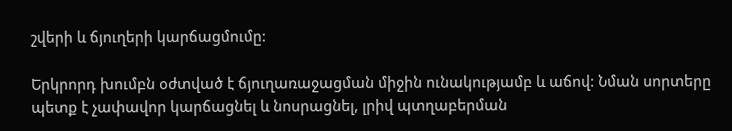շվերի և ճյուղերի կարճացմումը:

Երկրորդ խումբն օժտված է ճյուղառաջացման միջին ունակությամբ և աճով: Նման սորտերը պետք է չափավոր կարճացնել և նոսրացնել, լրիվ պտղաբերման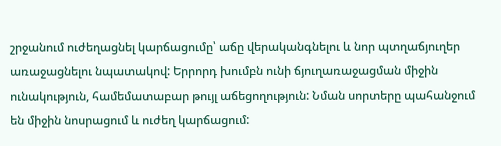շրջանում ուժեղացնել կարճացումը՝ աճը վերականգնելու և նոր պտղաճյուղեր առաջացնելու նպատակով: Երրորդ խումբն ունի ճյուղառաջացման միջին ունակություն, համեմատաբար թույլ աճեցողություն: Նման սորտերը պահանջում են միջին նոսրացում և ուժեղ կարճացում: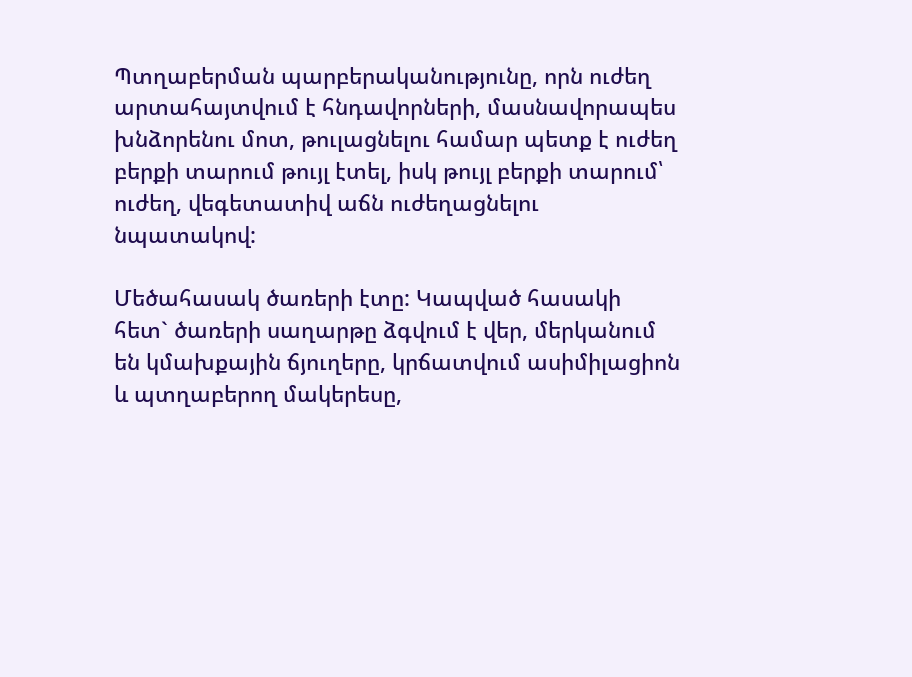Պտղաբերման պարբերականությունը, որն ուժեղ արտահայտվում է հնդավորների, մասնավորապես խնձորենու մոտ, թուլացնելու համար պետք է ուժեղ բերքի տարում թույլ էտել, իսկ թույլ բերքի տարում՝ ուժեղ, վեգետատիվ աճն ուժեղացնելու նպատակով:

Մեծահասակ ծառերի էտը: Կապված հասակի հետ` ծառերի սաղարթը ձգվում է վեր, մերկանում են կմախքային ճյուղերը, կրճատվում ասիմիլացիոն և պտղաբերող մակերեսը,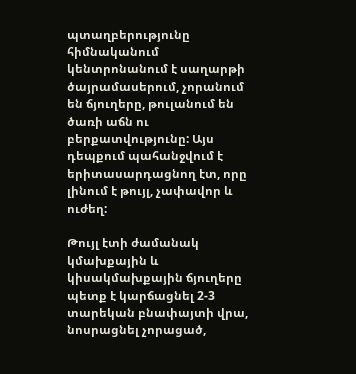պտաղբերությունը հիմնականում կենտրոնանում է սաղարթի ծայրամասերում, չորանում են ճյուղերը, թուլանում են ծառի աճն ու բերքատվությունը: Այս դեպքում պահանջվում է երիտասարդացնող էտ, որը լինում է թույլ, չափավոր և ուժեղ:

Թույլ էտի ժամանակ կմախքային և կիսակմախքային ճյուղերը պետք է կարճացնել 2-3 տարեկան բնափայտի վրա, նոսրացնել չորացած,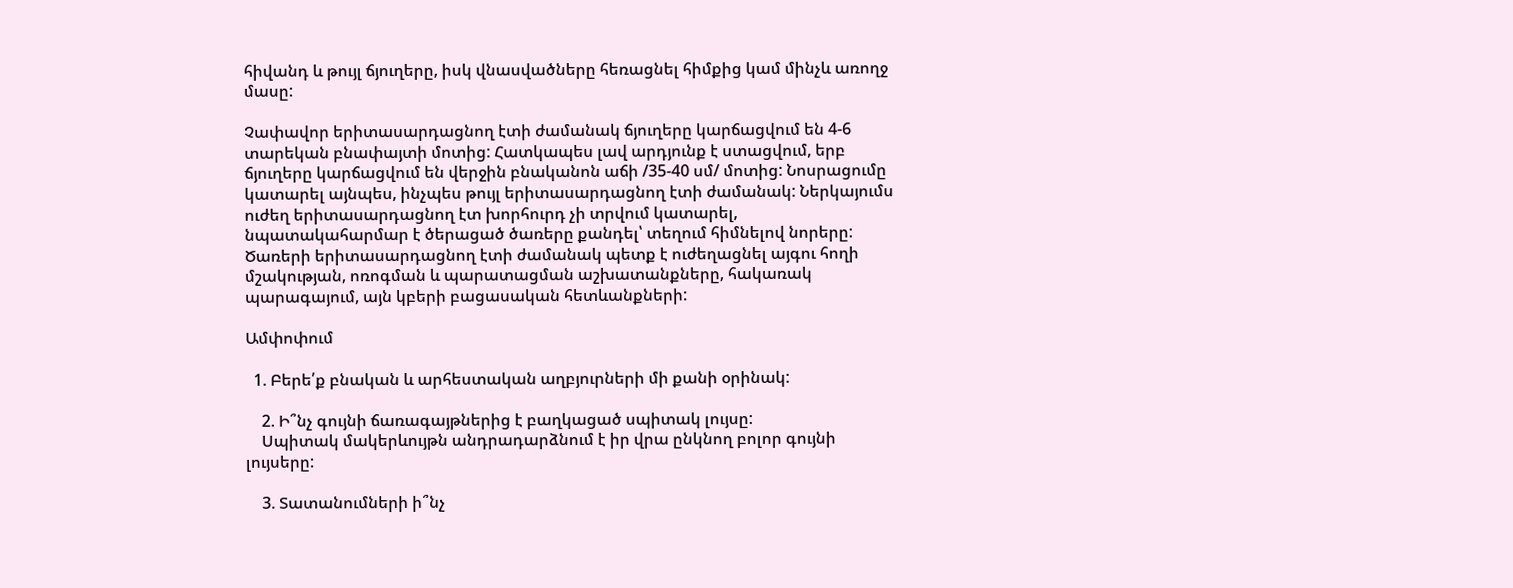հիվանդ և թույլ ճյուղերը, իսկ վնասվածները հեռացնել հիմքից կամ մինչև առողջ մասը:

Չափավոր երիտասարդացնող էտի ժամանակ ճյուղերը կարճացվում են 4-6 տարեկան բնափայտի մոտից: Հատկապես լավ արդյունք է ստացվում, երբ ճյուղերը կարճացվում են վերջին բնականոն աճի /35-40 սմ/ մոտից: Նոսրացումը կատարել այնպես, ինչպես թույլ երիտասարդացնող էտի ժամանակ: Ներկայումս ուժեղ երիտասարդացնող էտ խորհուրդ չի տրվում կատարել, նպատակահարմար է ծերացած ծառերը քանդել՝ տեղում հիմնելով նորերը: Ծառերի երիտասարդացնող էտի ժամանակ պետք է ուժեղացնել այգու հողի մշակության, ոռոգման և պարատացման աշխատանքները, հակառակ պարագայում, այն կբերի բացասական հետևանքների:

Ամփոփում

  1. Բերե՛ք բնական և արհեստական աղբյուրների մի քանի օրինակ:

    2. Ի՞նչ գույնի ճառագայթներից է բաղկացած սպիտակ լույսը:
    Սպիտակ մակերևույթն անդրադարձնում է իր վրա ընկնող բոլոր գույնի լույսերը:

    3. Տատանումների ի՞նչ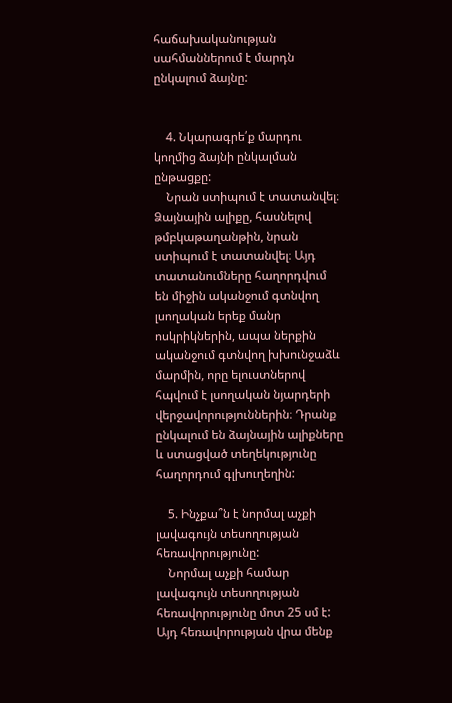հաճախականության սահմաններում է մարդն ընկալում ձայնը:


    4. Նկարագրե՛ք մարդու կողմից ձայնի ընկալման ընթացքը:
    Նրան ստիպում է տատանվել։ Ձայնային ալիքը, հասնելով թմբկաթաղանթին, նրան ստիպում է տատանվել։ Այդ տատանումները հաղորդվում են միջին ականջում գտնվող լսողական երեք մանր ոսկրիկներին, ապա ներքին ականջում գտնվող խխունջաձև մարմին, որը ելուստներով հպվում է լսողական նյարդերի վերջավորություններին։ Դրանք ընկալում են ձայնային ալիքները և ստացված տեղեկությունը հաղորդում գլխուղեղին:

    5. Ինչքա՞ն է նորմալ աչքի լավագույն տեսողության հեռավորությունը:
    Նորմալ աչքի համար լավագույն տեսողության հեռավորությունը մոտ 25 սմ է: Այդ հեռավորության վրա մենք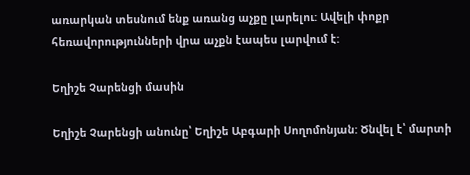առարկան տեսնում ենք առանց աչքը լարելու: Ավելի փոքր հեռավորությունների վրա աչքն էապես լարվում է:

Եղիշե Չարենցի մասին

Եղիշե Չարենցի անունը՝ Եղիշե Աբգարի Սողոմոնյան: Ծնվել է՝ մարտի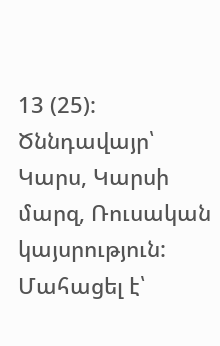13 (25): Ծննդավայր՝ Կարս, Կարսի մարզ, Ռուսական կայսրություն: Մահացել է՝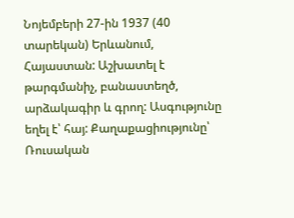Նոյեմբերի 27-ին 1937 (40 տարեկան) Երևանում, Հայաստան: Աշխատել է թարգմանիչ, բանաստեղծ, արձակագիր և գրող: Ասգությունը եղել է՝ հայ: Քաղաքացիությունը՝ Ռուսական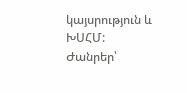կայսրություն և ԽՍՀՄ: Ժանրեր՝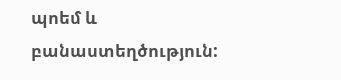պոեմ և բանաստեղծություն: